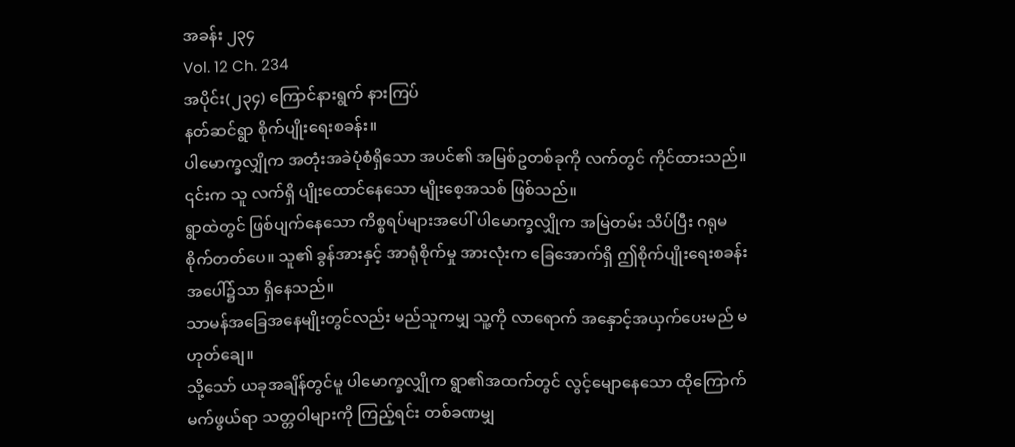အခန်း ၂၃၄
Vol. 12 Ch. 234
အပိုင်း(၂၃၄) ကြောင်နားရွက် နားကြပ်
နတ်ဆင်ရွာ စိုက်ပျိုးရေးစခန်း။
ပါမောက္ခလျှိုက အတုံးအခဲပုံစံရှိသော အပင်၏ အမြစ်ဥတစ်ခုကို လက်တွင် ကိုင်ထားသည်။ ၎င်းက သူ လက်ရှိ ပျိုးထောင်နေသော မျိုးစေ့အသစ် ဖြစ်သည်။
ရွာထဲတွင် ဖြစ်ပျက်နေသော ကိစ္စရပ်များအပေါ် ပါမောက္ခလျှိုက အမြဲတမ်း သိပ်ပြီး ဂရုမစိုက်တတ်ပေ။ သူ၏ ခွန်အားနှင့် အာရုံစိုက်မှု အားလုံးက ခြေအောက်ရှိ ဤစိုက်ပျိုးရေးစခန်းအပေါ်၌သာ ရှိနေသည်။
သာမန်အခြေအနေမျိုးတွင်လည်း မည်သူကမျှ သူ့ကို လာရောက် အနှောင့်အယှက်ပေးမည် မဟုတ်ချေ။
သို့သော် ယခုအချိန်တွင်မူ ပါမောက္ခလျှိုက ရွာ၏အထက်တွင် လွင့်မျောနေသော ထိုကြောက်မက်ဖွယ်ရာ သတ္တဝါများကို ကြည့်ရင်း တစ်ခဏမျှ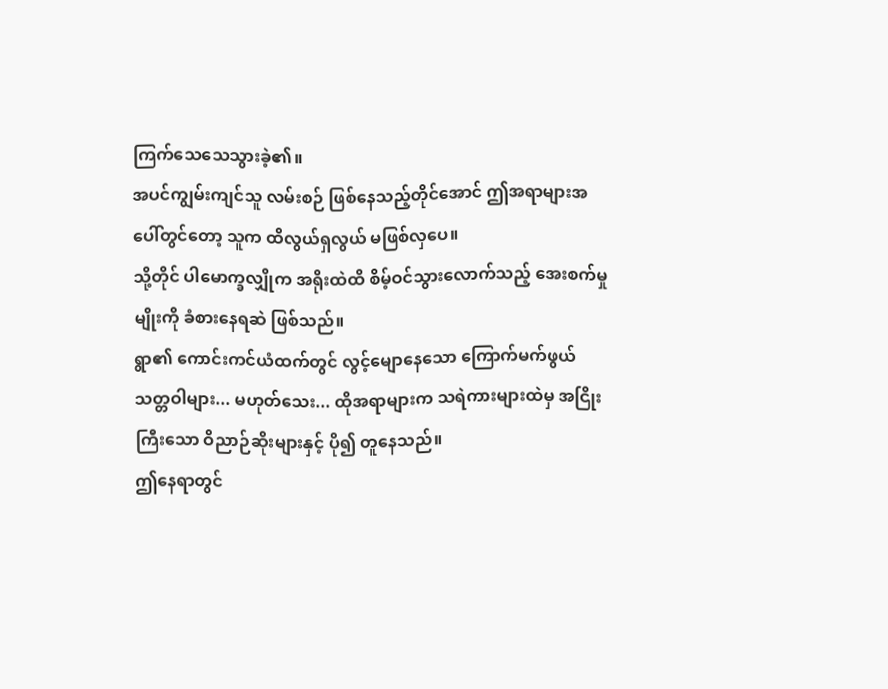ကြက်သေသေသွားခဲ့၏။
အပင်ကျွမ်းကျင်သူ လမ်းစဉ် ဖြစ်နေသည့်တိုင်အောင် ဤအရာများအပေါ်တွင်တော့ သူက ထိလွယ်ရှလွယ် မဖြစ်လှပေ။
သို့တိုင် ပါမောက္ခလျှိုက အရိုးထဲထိ စိမ့်ဝင်သွားလောက်သည့် အေးစက်မှုမျိုးကို ခံစားနေရဆဲ ဖြစ်သည်။
ရွာ၏ ကောင်းကင်ယံထက်တွင် လွင့်မျောနေသော ကြောက်မက်ဖွယ် သတ္တဝါများ... မဟုတ်သေး... ထိုအရာများက သရဲကားများထဲမှ အငြိုးကြီးသော ဝိညာဉ်ဆိုးများနှင့် ပို၍ တူနေသည်။
ဤနေရာတွင်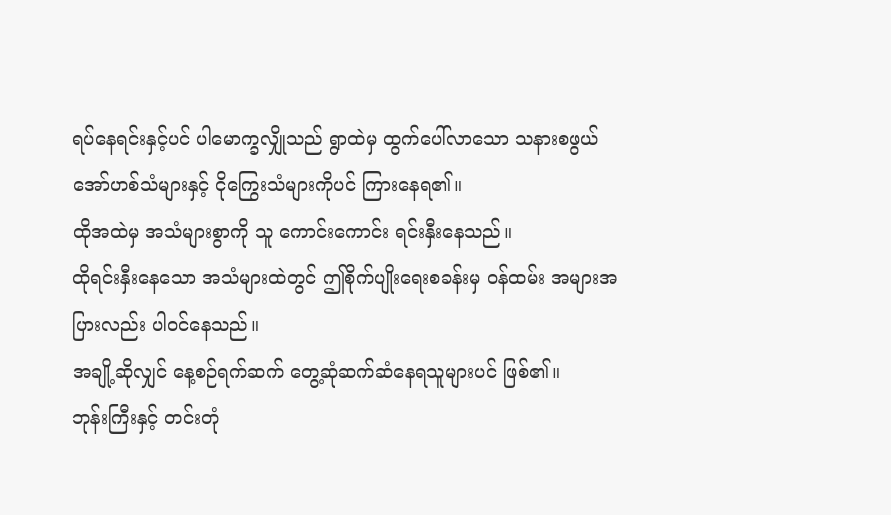ရပ်နေရင်းနှင့်ပင် ပါမောက္ခလျှိုသည် ရွာထဲမှ ထွက်ပေါ်လာသော သနားစဖွယ် အော်ဟစ်သံများနှင့် ငိုကြွေးသံများကိုပင် ကြားနေရ၏။
ထိုအထဲမှ အသံများစွာကို သူ ကောင်းကောင်း ရင်းနှီးနေသည်။
ထိုရင်းနှီးနေသော အသံများထဲတွင် ဤစိုက်ပျိုးရေးစခန်းမှ ဝန်ထမ်း အများအပြားလည်း ပါဝင်နေသည်။
အချို့ဆိုလျှင် နေ့စဉ်ရက်ဆက် တွေ့ဆုံဆက်ဆံနေရသူများပင် ဖြစ်၏။
ဘုန်းကြီးနှင့် တင်းတုံ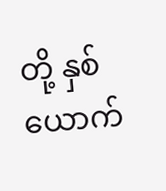တို့ နှစ်ယောက်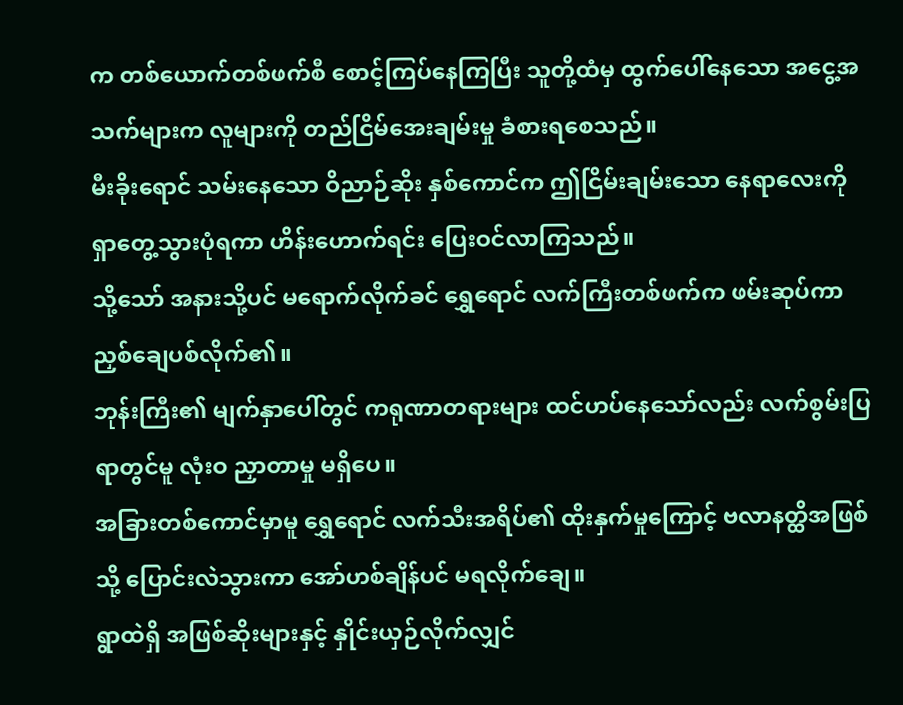က တစ်ယောက်တစ်ဖက်စီ စောင့်ကြပ်နေကြပြီး သူတို့ထံမှ ထွက်ပေါ်နေသော အငွေ့အသက်များက လူများကို တည်ငြိမ်အေးချမ်းမှု ခံစားရစေသည်။
မီးခိုးရောင် သမ်းနေသော ဝိညာဉ်ဆိုး နှစ်ကောင်က ဤငြိမ်းချမ်းသော နေရာလေးကို ရှာတွေ့သွားပုံရကာ ဟိန်းဟောက်ရင်း ပြေးဝင်လာကြသည်။
သို့သော် အနားသို့ပင် မရောက်လိုက်ခင် ရွှေရောင် လက်ကြီးတစ်ဖက်က ဖမ်းဆုပ်ကာ ညှစ်ချေပစ်လိုက်၏။
ဘုန်းကြီး၏ မျက်နှာပေါ်တွင် ကရုဏာတရားများ ထင်ဟပ်နေသော်လည်း လက်စွမ်းပြရာတွင်မူ လုံးဝ ညှာတာမှု မရှိပေ။
အခြားတစ်ကောင်မှာမူ ရွှေရောင် လက်သီးအရိပ်၏ ထိုးနှက်မှုကြောင့် ဗလာနတ္ထိအဖြစ်သို့ ပြောင်းလဲသွားကာ အော်ဟစ်ချိန်ပင် မရလိုက်ချေ။
ရွာထဲရှိ အဖြစ်ဆိုးများနှင့် နှိုင်းယှဉ်လိုက်လျှင်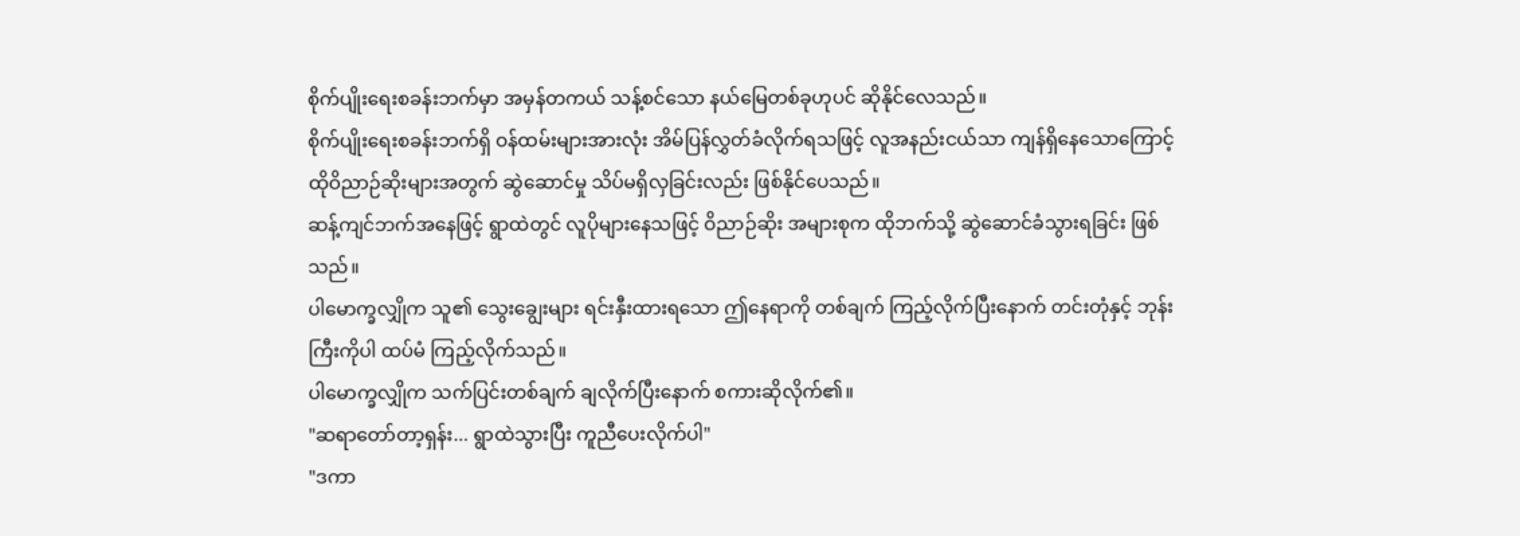စိုက်ပျိုးရေးစခန်းဘက်မှာ အမှန်တကယ် သန့်စင်သော နယ်မြေတစ်ခုဟုပင် ဆိုနိုင်လေသည်။
စိုက်ပျိုးရေးစခန်းဘက်ရှိ ဝန်ထမ်းများအားလုံး အိမ်ပြန်လွှတ်ခံလိုက်ရသဖြင့် လူအနည်းငယ်သာ ကျန်ရှိနေသောကြောင့် ထိုဝိညာဉ်ဆိုးများအတွက် ဆွဲဆောင်မှု သိပ်မရှိလှခြင်းလည်း ဖြစ်နိုင်ပေသည်။
ဆန့်ကျင်ဘက်အနေဖြင့် ရွာထဲတွင် လူပိုများနေသဖြင့် ဝိညာဉ်ဆိုး အများစုက ထိုဘက်သို့ ဆွဲဆောင်ခံသွားရခြင်း ဖြစ်သည်။
ပါမောက္ခလျှိုက သူ၏ သွေးချွေးများ ရင်းနှီးထားရသော ဤနေရာကို တစ်ချက် ကြည့်လိုက်ပြီးနောက် တင်းတုံနှင့် ဘုန်းကြီးကိုပါ ထပ်မံ ကြည့်လိုက်သည်။
ပါမောက္ခလျှိုက သက်ပြင်းတစ်ချက် ချလိုက်ပြီးနောက် စကားဆိုလိုက်၏။
"ဆရာတော်တာ့ရှန်း... ရွာထဲသွားပြီး ကူညီပေးလိုက်ပါ"
"ဒကာ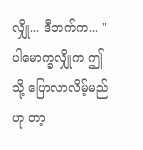လျှို... ဒီဘက်က... "
ပါမောက္ခလျှိုက ဤသို့ ပြောလာလိမ့်မည်ဟု တာ့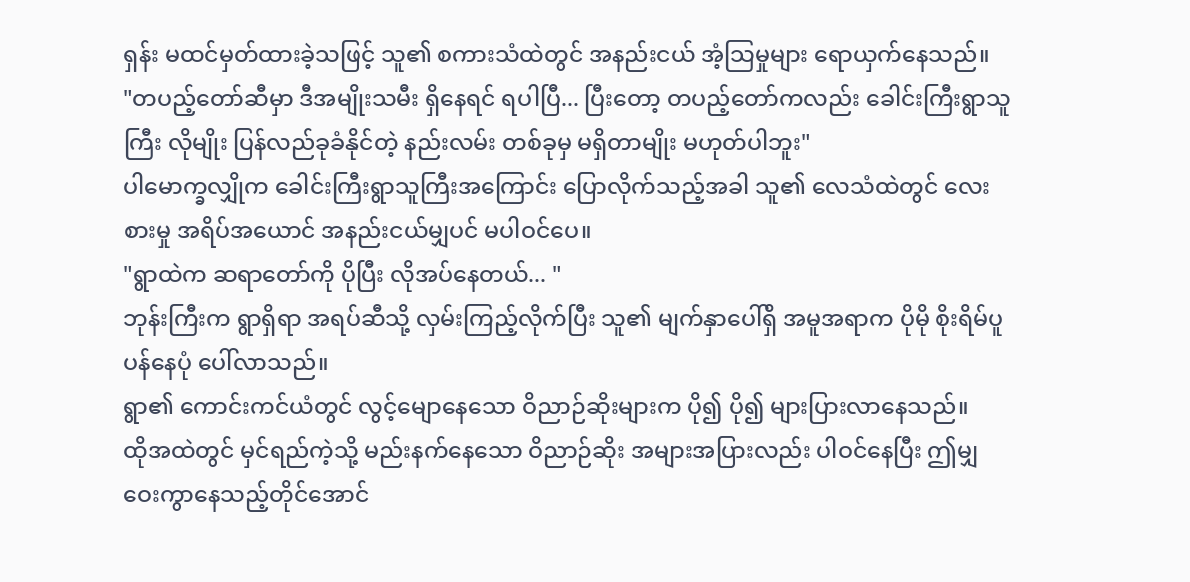ရှန်း မထင်မှတ်ထားခဲ့သဖြင့် သူ၏ စကားသံထဲတွင် အနည်းငယ် အံ့သြမှုများ ရောယှက်နေသည်။
"တပည့်တော်ဆီမှာ ဒီအမျိုးသမီး ရှိနေရင် ရပါပြီ... ပြီးတော့ တပည့်တော်ကလည်း ခေါင်းကြီးရွာသူကြီး လိုမျိုး ပြန်လည်ခုခံနိုင်တဲ့ နည်းလမ်း တစ်ခုမှ မရှိတာမျိုး မဟုတ်ပါဘူး"
ပါမောက္ခလျှိုက ခေါင်းကြီးရွာသူကြီးအကြောင်း ပြောလိုက်သည့်အခါ သူ၏ လေသံထဲတွင် လေးစားမှု အရိပ်အယောင် အနည်းငယ်မျှပင် မပါဝင်ပေ။
"ရွာထဲက ဆရာတော်ကို ပိုပြီး လိုအပ်နေတယ်... "
ဘုန်းကြီးက ရွာရှိရာ အရပ်ဆီသို့ လှမ်းကြည့်လိုက်ပြီး သူ၏ မျက်နှာပေါ်ရှိ အမူအရာက ပိုမို စိုးရိမ်ပူပန်နေပုံ ပေါ်လာသည်။
ရွာ၏ ကောင်းကင်ယံတွင် လွင့်မျောနေသော ဝိညာဉ်ဆိုးများက ပို၍ ပို၍ များပြားလာနေသည်။
ထိုအထဲတွင် မှင်ရည်ကဲ့သို့ မည်းနက်နေသော ဝိညာဉ်ဆိုး အများအပြားလည်း ပါဝင်နေပြီး ဤမျှ ဝေးကွာနေသည့်တိုင်အောင်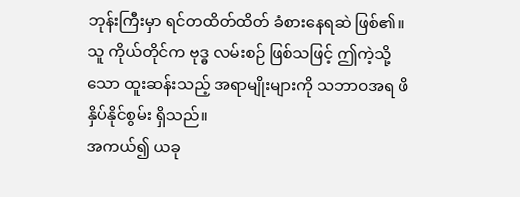ဘုန်းကြီးမှာ ရင်တထိတ်ထိတ် ခံစားနေရဆဲ ဖြစ်၏။
သူ ကိုယ်တိုင်က ဗုဒ္ဓ လမ်းစဉ် ဖြစ်သဖြင့် ဤကဲ့သို့သော ထူးဆန်းသည့် အရာမျိုးများကို သဘာဝအရ ဖိနှိပ်နိုင်စွမ်း ရှိသည်။
အကယ်၍ ယခု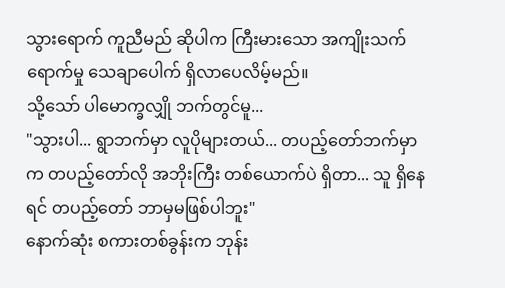သွားရောက် ကူညီမည် ဆိုပါက ကြီးမားသော အကျိုးသက်ရောက်မှု သေချာပေါက် ရှိလာပေလိမ့်မည်။
သို့သော် ပါမောက္ခလျှို ဘက်တွင်မူ...
"သွားပါ... ရွာဘက်မှာ လူပိုများတယ်... တပည့်တော်ဘက်မှာက တပည့်တော်လို အဘိုးကြီး တစ်ယောက်ပဲ ရှိတာ... သူ ရှိနေရင် တပည့်တော် ဘာမှမဖြစ်ပါဘူး"
နောက်ဆုံး စကားတစ်ခွန်းက ဘုန်း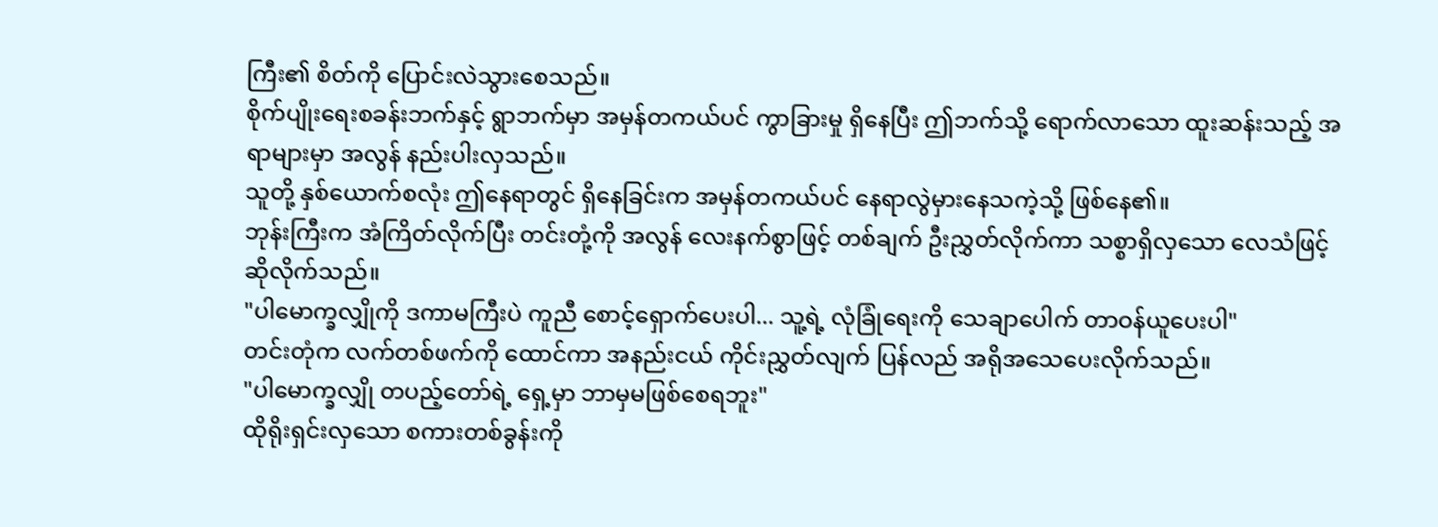ကြီး၏ စိတ်ကို ပြောင်းလဲသွားစေသည်။
စိုက်ပျိုးရေးစခန်းဘက်နှင့် ရွာဘက်မှာ အမှန်တကယ်ပင် ကွာခြားမှု ရှိနေပြီး ဤဘက်သို့ ရောက်လာသော ထူးဆန်းသည့် အရာများမှာ အလွန် နည်းပါးလှသည်။
သူတို့ နှစ်ယောက်စလုံး ဤနေရာတွင် ရှိနေခြင်းက အမှန်တကယ်ပင် နေရာလွဲမှားနေသကဲ့သို့ ဖြစ်နေ၏။
ဘုန်းကြီးက အံကြိတ်လိုက်ပြီး တင်းတုံ့ကို အလွန် လေးနက်စွာဖြင့် တစ်ချက် ဦးညွှတ်လိုက်ကာ သစ္စာရှိလှသော လေသံဖြင့် ဆိုလိုက်သည်။
"ပါမောက္ခလျှိုကို ဒကာမကြီးပဲ ကူညီ စောင့်ရှောက်ပေးပါ... သူ့ရဲ့ လုံခြုံရေးကို သေချာပေါက် တာဝန်ယူပေးပါ"
တင်းတုံက လက်တစ်ဖက်ကို ထောင်ကာ အနည်းငယ် ကိုင်းညွှတ်လျက် ပြန်လည် အရိုအသေပေးလိုက်သည်။
"ပါမောက္ခလျှို တပည့်တော်ရဲ့ ရှေ့မှာ ဘာမှမဖြစ်စေရဘူး"
ထိုရိုးရှင်းလှသော စကားတစ်ခွန်းကို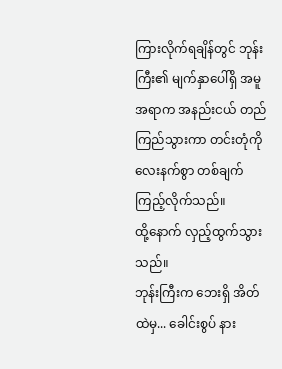ကြားလိုက်ရချိန်တွင် ဘုန်းကြီး၏ မျက်နှာပေါ်ရှိ အမူအရာက အနည်းငယ် တည်ကြည်သွားကာ တင်းတုံကို လေးနက်စွာ တစ်ချက် ကြည့်လိုက်သည်။
ထို့နောက် လှည့်ထွက်သွားသည်။
ဘုန်းကြီးက ဘေးရှိ အိတ်ထဲမှ... ခေါင်းစွပ် နား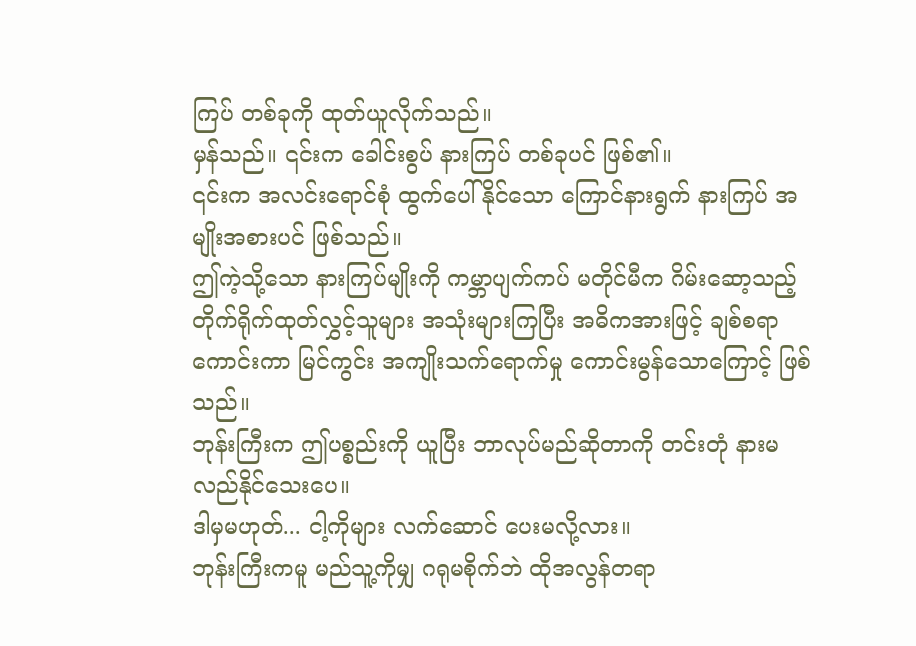ကြပ် တစ်ခုကို ထုတ်ယူလိုက်သည်။
မှန်သည်။ ၎င်းက ခေါင်းစွပ် နားကြပ် တစ်ခုပင် ဖြစ်၏။
၎င်းက အလင်းရောင်စုံ ထွက်ပေါ်နိုင်သော ကြောင်နားရွက် နားကြပ် အမျိုးအစားပင် ဖြစ်သည်။
ဤကဲ့သို့သော နားကြပ်မျိုးကို ကမ္ဘာပျက်ကပ် မတိုင်မီက ဂိမ်းဆော့သည့် တိုက်ရိုက်ထုတ်လွှင့်သူများ အသုံးများကြပြီး အဓိကအားဖြင့် ချစ်စရာကောင်းကာ မြင်ကွင်း အကျိုးသက်ရောက်မှု ကောင်းမွန်သောကြောင့် ဖြစ်သည်။
ဘုန်းကြီးက ဤပစ္စည်းကို ယူပြီး ဘာလုပ်မည်ဆိုတာကို တင်းတုံ နားမလည်နိုင်သေးပေ။
ဒါမှမဟုတ်... ငါ့ကိုများ လက်ဆောင် ပေးမလို့လား။
ဘုန်းကြီးကမူ မည်သူ့ကိုမျှ ဂရုမစိုက်ဘဲ ထိုအလွန်တရာ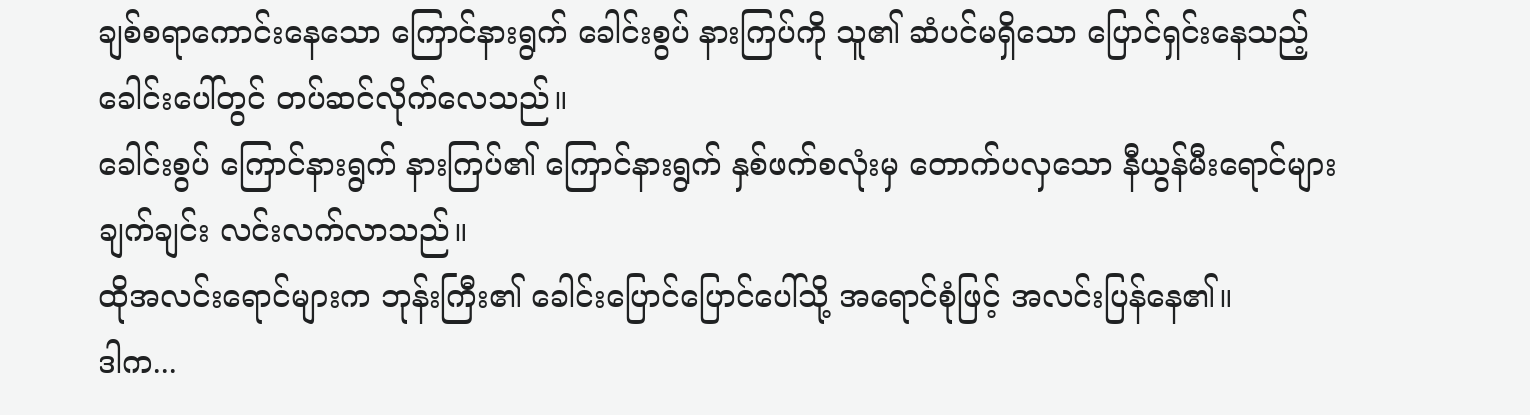ချစ်စရာကောင်းနေသော ကြောင်နားရွက် ခေါင်းစွပ် နားကြပ်ကို သူ၏ ဆံပင်မရှိသော ပြောင်ရှင်းနေသည့် ခေါင်းပေါ်တွင် တပ်ဆင်လိုက်လေသည်။
ခေါင်းစွပ် ကြောင်နားရွက် နားကြပ်၏ ကြောင်နားရွက် နှစ်ဖက်စလုံးမှ တောက်ပလှသော နီယွန်မီးရောင်များ ချက်ချင်း လင်းလက်လာသည်။
ထိုအလင်းရောင်များက ဘုန်းကြီး၏ ခေါင်းပြောင်ပြောင်ပေါ်သို့ အရောင်စုံဖြင့် အလင်းပြန်နေ၏။
ဒါက...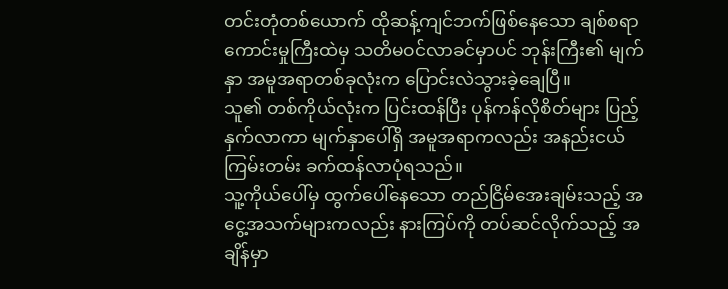တင်းတုံတစ်ယောက် ထိုဆန့်ကျင်ဘက်ဖြစ်နေသော ချစ်စရာကောင်းမှုကြီးထဲမှ သတိမဝင်လာခင်မှာပင် ဘုန်းကြီး၏ မျက်နှာ အမူအရာတစ်ခုလုံးက ပြောင်းလဲသွားခဲ့ချေပြီ။
သူ၏ တစ်ကိုယ်လုံးက ပြင်းထန်ပြီး ပုန်ကန်လိုစိတ်များ ပြည့်နှက်လာကာ မျက်နှာပေါ်ရှိ အမူအရာကလည်း အနည်းငယ် ကြမ်းတမ်း ခက်ထန်လာပုံရသည်။
သူ့ကိုယ်ပေါ်မှ ထွက်ပေါ်နေသော တည်ငြိမ်အေးချမ်းသည့် အငွေ့အသက်များကလည်း နားကြပ်ကို တပ်ဆင်လိုက်သည့် အချိန်မှာ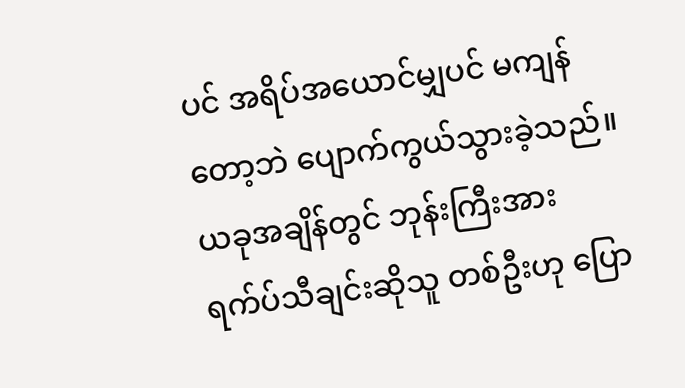ပင် အရိပ်အယောင်မျှပင် မကျန်တော့ဘဲ ပျောက်ကွယ်သွားခဲ့သည်။
ယခုအချိန်တွင် ဘုန်းကြီးအား ရက်ပ်သီချင်းဆိုသူ တစ်ဦးဟု ပြော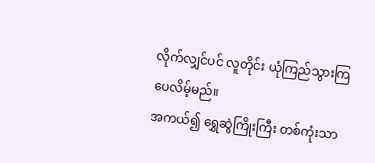လိုက်လျှင်ပင် လူတိုင်း ယုံကြည်သွားကြပေလိမ့်မည်။
အကယ်၍ ရွှေဆွဲကြိုးကြီး တစ်ကုံးသာ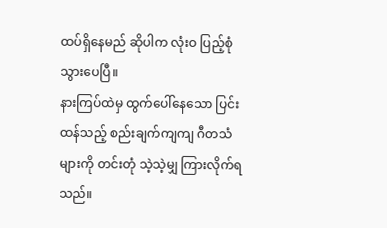ထပ်ရှိနေမည် ဆိုပါက လုံးဝ ပြည့်စုံသွားပေပြီ။
နားကြပ်ထဲမှ ထွက်ပေါ်နေသော ပြင်းထန်သည့် စည်းချက်ကျကျ ဂီတသံများကို တင်းတုံ သဲ့သဲ့မျှ ကြားလိုက်ရသည်။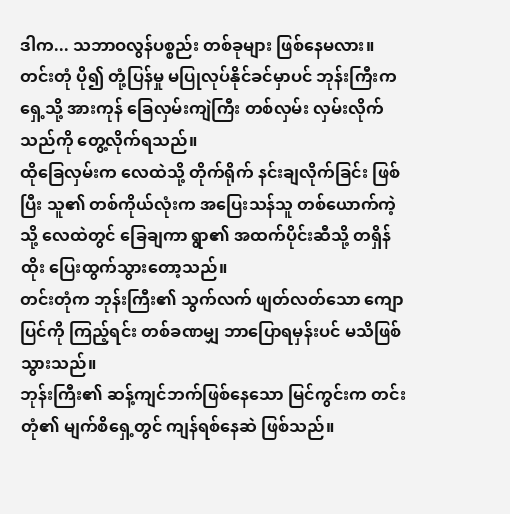ဒါက... သဘာဝလွန်ပစ္စည်း တစ်ခုများ ဖြစ်နေမလား။
တင်းတုံ ပို၍ တုံ့ပြန်မှု မပြုလုပ်နိုင်ခင်မှာပင် ဘုန်းကြီးက ရှေ့သို့ အားကုန် ခြေလှမ်းကျဲကြီး တစ်လှမ်း လှမ်းလိုက်သည်ကို တွေ့လိုက်ရသည်။
ထိုခြေလှမ်းက လေထဲသို့ တိုက်ရိုက် နင်းချလိုက်ခြင်း ဖြစ်ပြီး သူ၏ တစ်ကိုယ်လုံးက အပြေးသန်သူ တစ်ယောက်ကဲ့သို့ လေထဲတွင် ခြေချကာ ရွာ၏ အထက်ပိုင်းဆီသို့ တရှိန်ထိုး ပြေးထွက်သွားတော့သည်။
တင်းတုံက ဘုန်းကြီး၏ သွက်လက် ဖျတ်လတ်သော ကျောပြင်ကို ကြည့်ရင်း တစ်ခဏမျှ ဘာပြောရမှန်းပင် မသိဖြစ်သွားသည်။
ဘုန်းကြီး၏ ဆန့်ကျင်ဘက်ဖြစ်နေသော မြင်ကွင်းက တင်းတုံ၏ မျက်စိရှေ့တွင် ကျန်ရစ်နေဆဲ ဖြစ်သည်။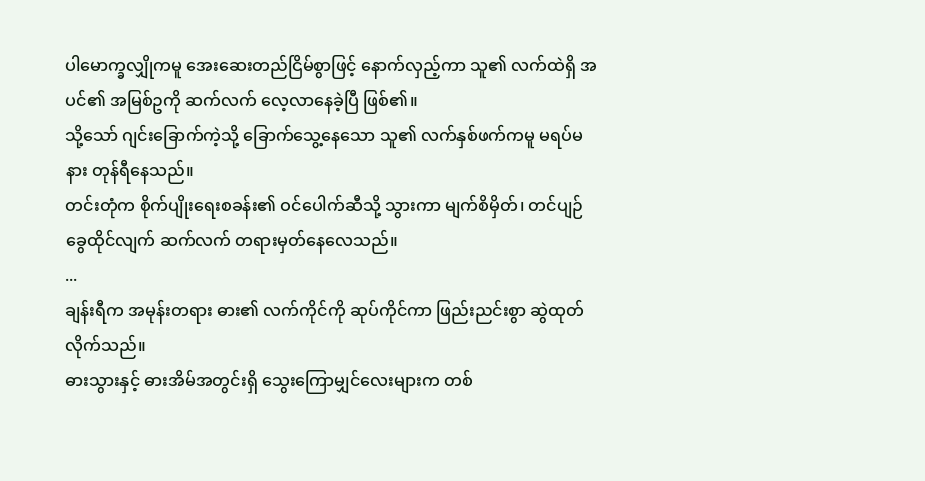ပါမောက္ခလျှိုကမူ အေးဆေးတည်ငြိမ်စွာဖြင့် နောက်လှည့်ကာ သူ၏ လက်ထဲရှိ အပင်၏ အမြစ်ဥကို ဆက်လက် လေ့လာနေခဲ့ပြီ ဖြစ်၏။
သို့သော် ဂျင်းခြောက်ကဲ့သို့ ခြောက်သွေ့နေသော သူ၏ လက်နှစ်ဖက်ကမူ မရပ်မနား တုန်ရီနေသည်။
တင်းတုံက စိုက်ပျိုးရေးစခန်း၏ ဝင်ပေါက်ဆီသို့ သွားကာ မျက်စိမှိတ်၊ တင်ပျဉ်ခွေထိုင်လျက် ဆက်လက် တရားမှတ်နေလေသည်။
...
ချန်းရီက အမုန်းတရား ဓား၏ လက်ကိုင်ကို ဆုပ်ကိုင်ကာ ဖြည်းညင်းစွာ ဆွဲထုတ်လိုက်သည်။
ဓားသွားနှင့် ဓားအိမ်အတွင်းရှိ သွေးကြောမျှင်လေးများက တစ်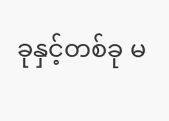ခုနှင့်တစ်ခု မ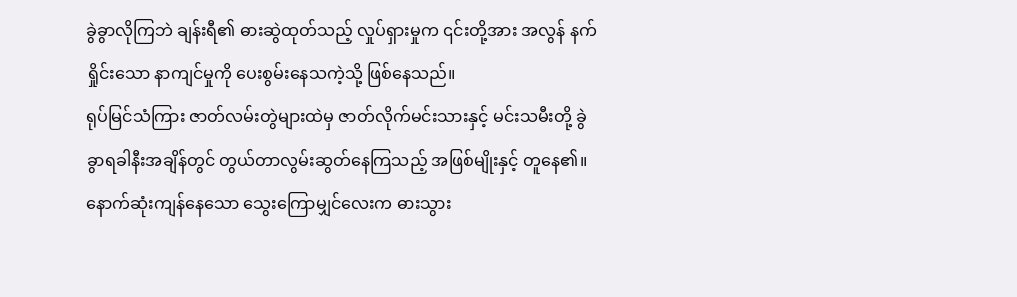ခွဲခွာလိုကြဘဲ ချန်းရီ၏ ဓားဆွဲထုတ်သည့် လှုပ်ရှားမှုက ၎င်းတို့အား အလွန် နက်ရှိုင်းသော နာကျင်မှုကို ပေးစွမ်းနေသကဲ့သို့ ဖြစ်နေသည်။
ရုပ်မြင်သံကြား ဇာတ်လမ်းတွဲများထဲမှ ဇာတ်လိုက်မင်းသားနှင့် မင်းသမီးတို့ ခွဲခွာရခါနီးအချိန်တွင် တွယ်တာလွမ်းဆွတ်နေကြသည့် အဖြစ်မျိုးနှင့် တူနေ၏။
နောက်ဆုံးကျန်နေသော သွေးကြောမျှင်လေးက ဓားသွား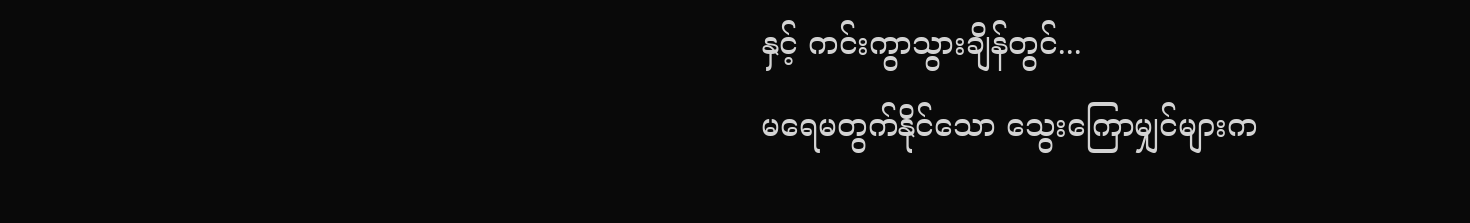နှင့် ကင်းကွာသွားချိန်တွင်...
မရေမတွက်နိုင်သော သွေးကြောမျှင်များက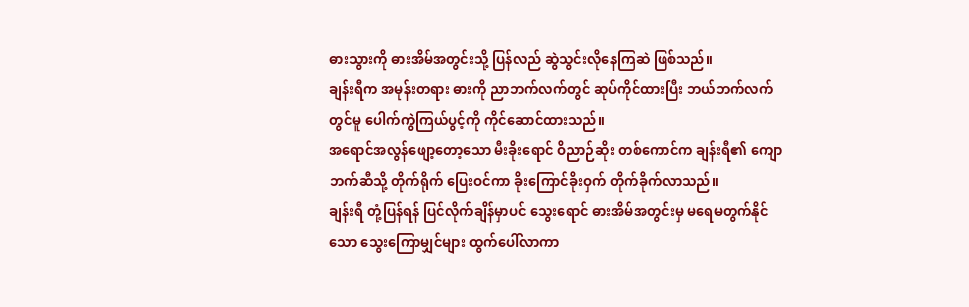ဓားသွားကို ဓားအိမ်အတွင်းသို့ ပြန်လည် ဆွဲသွင်းလိုနေကြဆဲ ဖြစ်သည်။
ချန်းရီက အမုန်းတရား ဓားကို ညာဘက်လက်တွင် ဆုပ်ကိုင်ထားပြီး ဘယ်ဘက်လက်တွင်မူ ပေါက်ကွဲကြယ်ပွင့်ကို ကိုင်ဆောင်ထားသည်။
အရောင်အလွန်ဖျော့တော့သော မီးခိုးရောင် ဝိညာဉ်ဆိုး တစ်ကောင်က ချန်းရီ၏ ကျောဘက်ဆီသို့ တိုက်ရိုက် ပြေးဝင်ကာ ခိုးကြောင်ခိုးဝှက် တိုက်ခိုက်လာသည်။
ချန်းရီ တုံ့ပြန်ရန် ပြင်လိုက်ချိန်မှာပင် သွေးရောင် ဓားအိမ်အတွင်းမှ မရေမတွက်နိုင်သော သွေးကြောမျှင်များ ထွက်ပေါ်လာကာ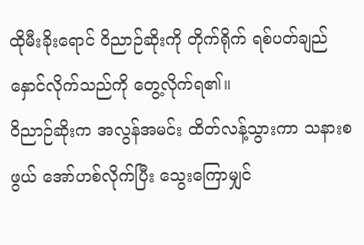ထိုမီးခိုးရောင် ဝိညာဉ်ဆိုးကို တိုက်ရိုက် ရစ်ပတ်ချည်နှောင်လိုက်သည်ကို တွေ့လိုက်ရ၏။
ဝိညာဉ်ဆိုးက အလွန်အမင်း ထိတ်လန့်သွားကာ သနားစဖွယ် အော်ဟစ်လိုက်ပြီး သွေးကြောမျှင်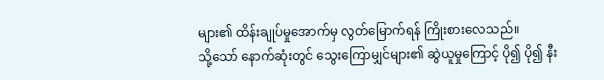များ၏ ထိန်းချုပ်မှုအောက်မှ လွတ်မြောက်ရန် ကြိုးစားလေသည်။
သို့သော် နောက်ဆုံးတွင် သွေးကြောမျှင်များ၏ ဆွဲယူမှုကြောင့် ပို၍ ပို၍ နီး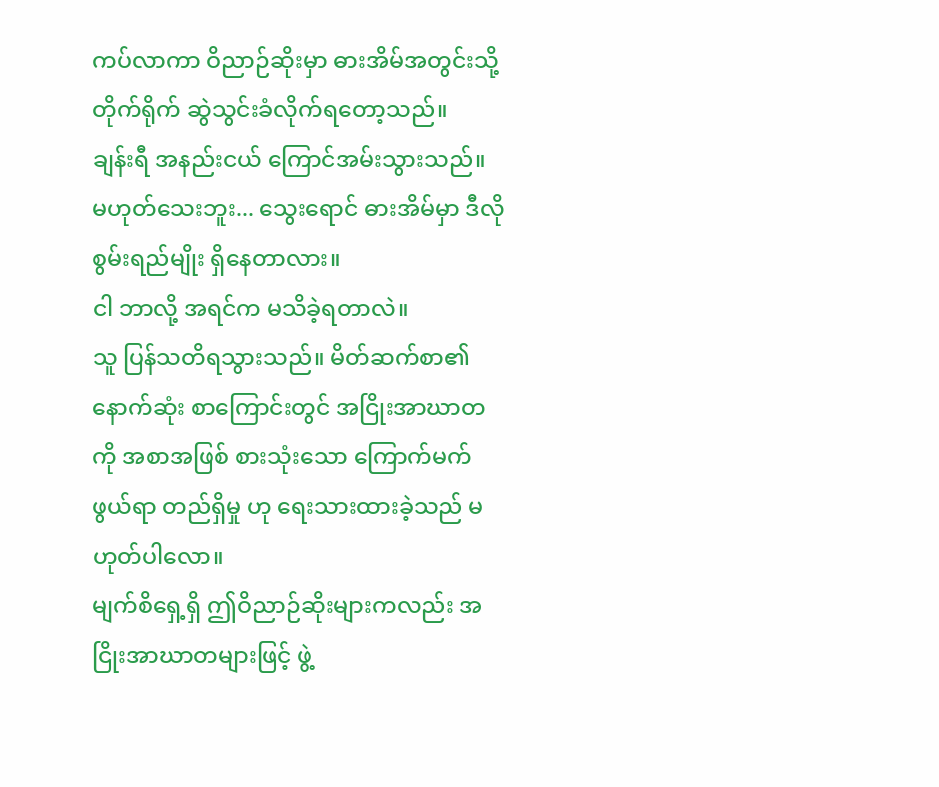ကပ်လာကာ ဝိညာဉ်ဆိုးမှာ ဓားအိမ်အတွင်းသို့ တိုက်ရိုက် ဆွဲသွင်းခံလိုက်ရတော့သည်။
ချန်းရီ အနည်းငယ် ကြောင်အမ်းသွားသည်။ မဟုတ်သေးဘူး... သွေးရောင် ဓားအိမ်မှာ ဒီလို စွမ်းရည်မျိုး ရှိနေတာလား။
ငါ ဘာလို့ အရင်က မသိခဲ့ရတာလဲ။
သူ ပြန်သတိရသွားသည်။ မိတ်ဆက်စာ၏ နောက်ဆုံး စာကြောင်းတွင် အငြိုးအာဃာတကို အစာအဖြစ် စားသုံးသော ကြောက်မက်ဖွယ်ရာ တည်ရှိမှု ဟု ရေးသားထားခဲ့သည် မဟုတ်ပါလော။
မျက်စိရှေ့ရှိ ဤဝိညာဉ်ဆိုးများကလည်း အငြိုးအာဃာတများဖြင့် ဖွဲ့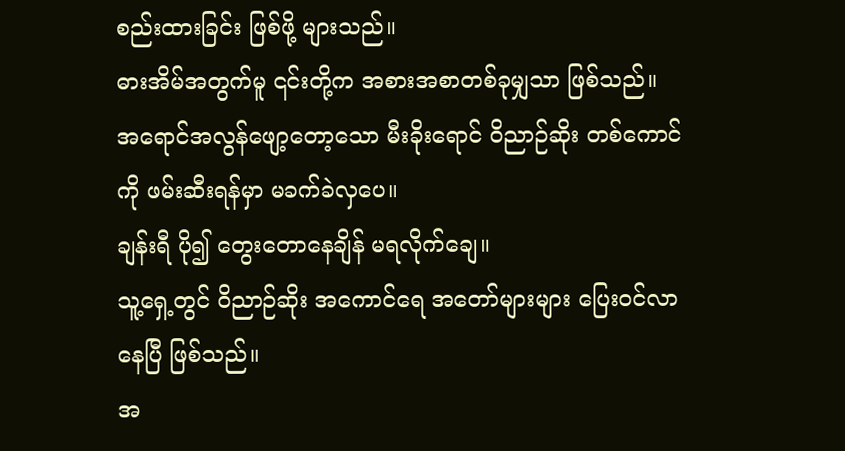စည်းထားခြင်း ဖြစ်ဖို့ များသည်။
ဓားအိမ်အတွက်မူ ၎င်းတို့က အစားအစာတစ်ခုမျှသာ ဖြစ်သည်။
အရောင်အလွန်ဖျော့တော့သော မီးခိုးရောင် ဝိညာဉ်ဆိုး တစ်ကောင်ကို ဖမ်းဆီးရန်မှာ မခက်ခဲလှပေ။
ချန်းရီ ပို၍ တွေးတောနေချိန် မရလိုက်ချေ။
သူ့ရှေ့တွင် ဝိညာဉ်ဆိုး အကောင်ရေ အတော်များများ ပြေးဝင်လာနေပြီ ဖြစ်သည်။
အ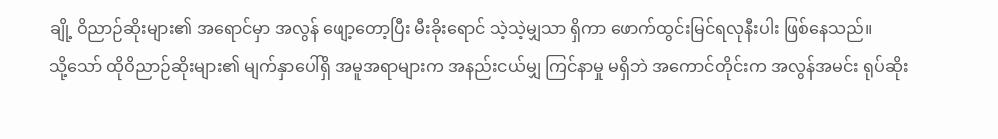ချို့ ဝိညာဉ်ဆိုးများ၏ အရောင်မှာ အလွန် ဖျော့တော့ပြီး မီးခိုးရောင် သဲ့သဲ့မျှသာ ရှိကာ ဖောက်ထွင်းမြင်ရလုနီးပါး ဖြစ်နေသည်။
သို့သော် ထိုဝိညာဉ်ဆိုးများ၏ မျက်နှာပေါ်ရှိ အမူအရာများက အနည်းငယ်မျှ ကြင်နာမှု မရှိဘဲ အကောင်တိုင်းက အလွန်အမင်း ရုပ်ဆိုး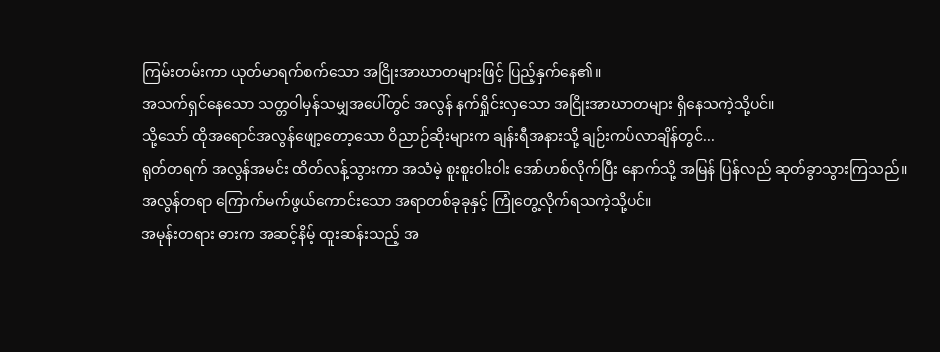ကြမ်းတမ်းကာ ယုတ်မာရက်စက်သော အငြိုးအာဃာတများဖြင့် ပြည့်နှက်နေ၏။
အသက်ရှင်နေသော သတ္တဝါမှန်သမျှအပေါ်တွင် အလွန် နက်ရှိုင်းလှသော အငြိုးအာဃာတများ ရှိနေသကဲ့သို့ပင်။
သို့သော် ထိုအရောင်အလွန်ဖျော့တော့သော ဝိညာဉ်ဆိုးများက ချန်းရီအနားသို့ ချဉ်းကပ်လာချိန်တွင်...
ရုတ်တရက် အလွန်အမင်း ထိတ်လန့်သွားကာ အသံမဲ့ စူးစူးဝါးဝါး အော်ဟစ်လိုက်ပြီး နောက်သို့ အမြန် ပြန်လည် ဆုတ်ခွာသွားကြသည်။
အလွန်တရာ ကြောက်မက်ဖွယ်ကောင်းသော အရာတစ်ခုခုနှင့် ကြုံတွေ့လိုက်ရသကဲ့သို့ပင်။
အမုန်းတရား ဓားက အဆင့်နိမ့် ထူးဆန်းသည့် အ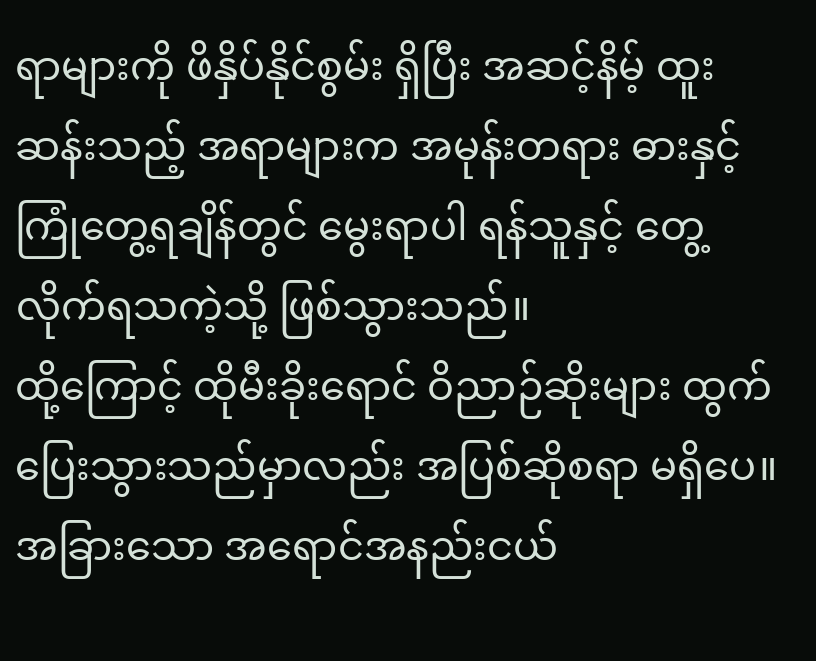ရာများကို ဖိနှိပ်နိုင်စွမ်း ရှိပြီး အဆင့်နိမ့် ထူးဆန်းသည့် အရာများက အမုန်းတရား ဓားနှင့် ကြုံတွေ့ရချိန်တွင် မွေးရာပါ ရန်သူနှင့် တွေ့လိုက်ရသကဲ့သို့ ဖြစ်သွားသည်။
ထို့ကြောင့် ထိုမီးခိုးရောင် ဝိညာဉ်ဆိုးများ ထွက်ပြေးသွားသည်မှာလည်း အပြစ်ဆိုစရာ မရှိပေ။
အခြားသော အရောင်အနည်းငယ်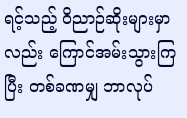ရင့်သည့် ဝိညာဉ်ဆိုးများမှာလည်း ကြောင်အမ်းသွားကြပြီး တစ်ခဏမျှ ဘာလုပ်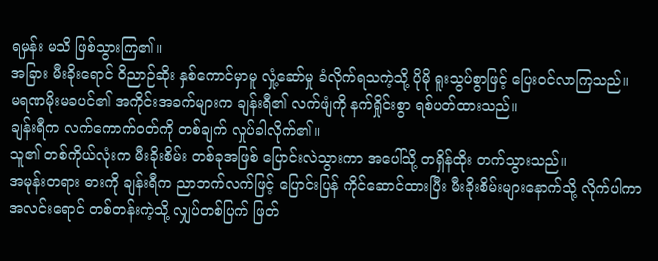ရမှန်း မသိ ဖြစ်သွားကြ၏။
အခြား မီးခိုးရောင် ဝိညာဉ်ဆိုး နှစ်ကောင်မှာမူ လှုံ့ဆော်မှု ခံလိုက်ရသကဲ့သို့ ပိုမို ရူးသွပ်စွာဖြင့် ပြေးဝင်လာကြသည်။
မရဏမိုးမခပင်၏ အကိုင်းအခက်များက ချန်းရီ၏ လက်ဖျံကို နက်ရှိုင်းစွာ ရစ်ပတ်ထားသည်။
ချန်းရီက လက်ကောက်ဝတ်ကို တစ်ချက် လှုပ်ခါလိုက်၏။
သူ၏ တစ်ကိုယ်လုံးက မီးခိုးစိမ်း တစ်ခုအဖြစ် ပြောင်းလဲသွားကာ အပေါ်သို့ တရှိန်ထိုး တက်သွားသည်။
အမုန်းတရား ဓားကို ချန်းရီက ညာဘက်လက်ဖြင့် ပြောင်းပြန် ကိုင်ဆောင်ထားပြီး မီးခိုးစိမ်းများနောက်သို့ လိုက်ပါကာ အလင်းရောင် တစ်တန်းကဲ့သို့ လျှပ်တစ်ပြက် ဖြတ်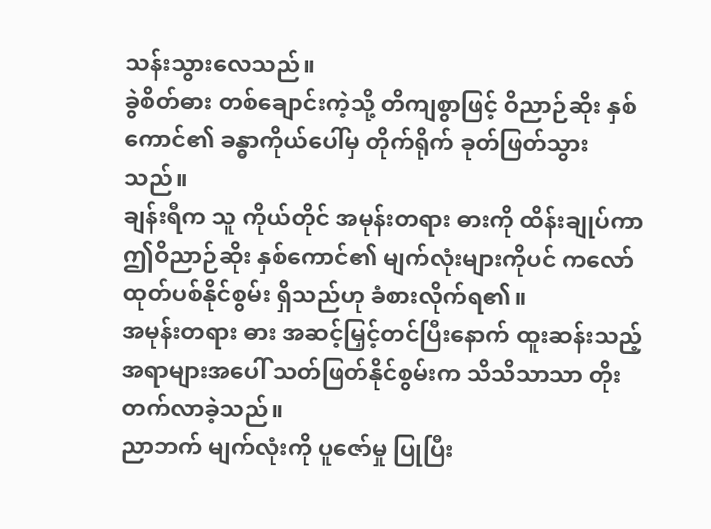သန်းသွားလေသည်။
ခွဲစိတ်ဓား တစ်ချောင်းကဲ့သို့ တိကျစွာဖြင့် ဝိညာဉ်ဆိုး နှစ်ကောင်၏ ခန္ဓာကိုယ်ပေါ်မှ တိုက်ရိုက် ခုတ်ဖြတ်သွားသည်။
ချန်းရီက သူ ကိုယ်တိုင် အမုန်းတရား ဓားကို ထိန်းချုပ်ကာ ဤဝိညာဉ်ဆိုး နှစ်ကောင်၏ မျက်လုံးများကိုပင် ကလော်ထုတ်ပစ်နိုင်စွမ်း ရှိသည်ဟု ခံစားလိုက်ရ၏။
အမုန်းတရား ဓား အဆင့်မြှင့်တင်ပြီးနောက် ထူးဆန်းသည့် အရာများအပေါ် သတ်ဖြတ်နိုင်စွမ်းက သိသိသာသာ တိုးတက်လာခဲ့သည်။
ညာဘက် မျက်လုံးကို ပူဇော်မှု ပြုပြီး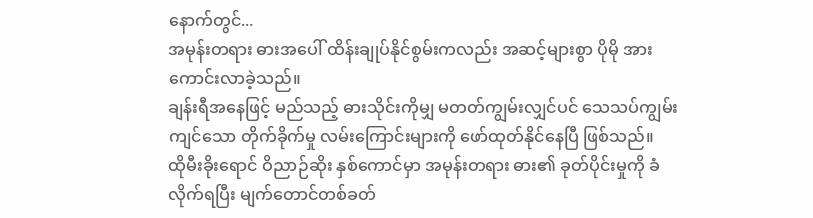နောက်တွင်...
အမုန်းတရား ဓားအပေါ် ထိန်းချုပ်နိုင်စွမ်းကလည်း အဆင့်များစွာ ပိုမို အားကောင်းလာခဲ့သည်။
ချန်းရီအနေဖြင့် မည်သည့် ဓားသိုင်းကိုမျှ မတတ်ကျွမ်းလျှင်ပင် သေသပ်ကျွမ်းကျင်သော တိုက်ခိုက်မှု လမ်းကြောင်းများကို ဖော်ထုတ်နိုင်နေပြီ ဖြစ်သည်။
ထိုမီးခိုးရောင် ဝိညာဉ်ဆိုး နှစ်ကောင်မှာ အမုန်းတရား ဓား၏ ခုတ်ပိုင်းမှုကို ခံလိုက်ရပြီး မျက်တောင်တစ်ခတ်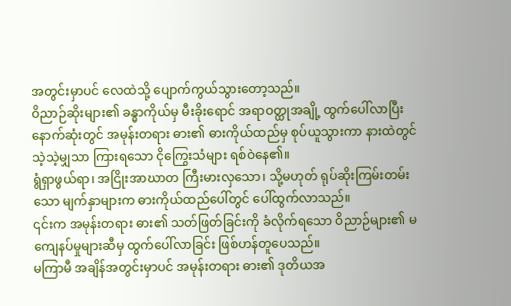အတွင်းမှာပင် လေထဲသို့ ပျောက်ကွယ်သွားတော့သည်။
ဝိညာဉ်ဆိုးများ၏ ခန္ဓာကိုယ်မှ မီးခိုးရောင် အရာဝတ္ထုအချို့ ထွက်ပေါ်လာပြီး နောက်ဆုံးတွင် အမုန်းတရား ဓား၏ ဓားကိုယ်ထည်မှ စုပ်ယူသွားကာ နားထဲတွင် သဲ့သဲ့မျှသာ ကြားရသော ငိုကြွေးသံများ ရစ်ဝဲနေ၏။
ရွံရှာဖွယ်ရာ၊ အငြိုးအာဃာတ ကြီးမားလှသော၊ သို့မဟုတ် ရုပ်ဆိုးကြမ်းတမ်းသော မျက်နှာများက ဓားကိုယ်ထည်ပေါ်တွင် ပေါ်ထွက်လာသည်။
၎င်းက အမုန်းတရား ဓား၏ သတ်ဖြတ်ခြင်းကို ခံလိုက်ရသော ဝိညာဉ်များ၏ မကျေနပ်မှုများဆီမှ ထွက်ပေါ်လာခြင်း ဖြစ်ဟန်တူပေသည်။
မကြာမီ အချိန်အတွင်းမှာပင် အမုန်းတရား ဓား၏ ဒုတိယအ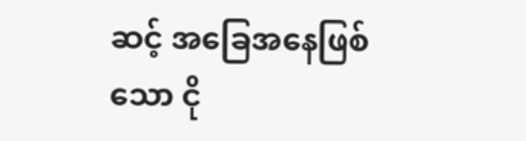ဆင့် အခြေအနေဖြစ်သော ငို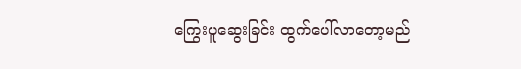ကြွေးပူဆွေးခြင်း ထွက်ပေါ်လာတော့မည်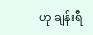ဟု ချန်းရီ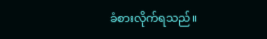ခံစားလိုက်ရသည်။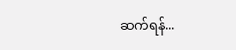ဆက်ရန်...